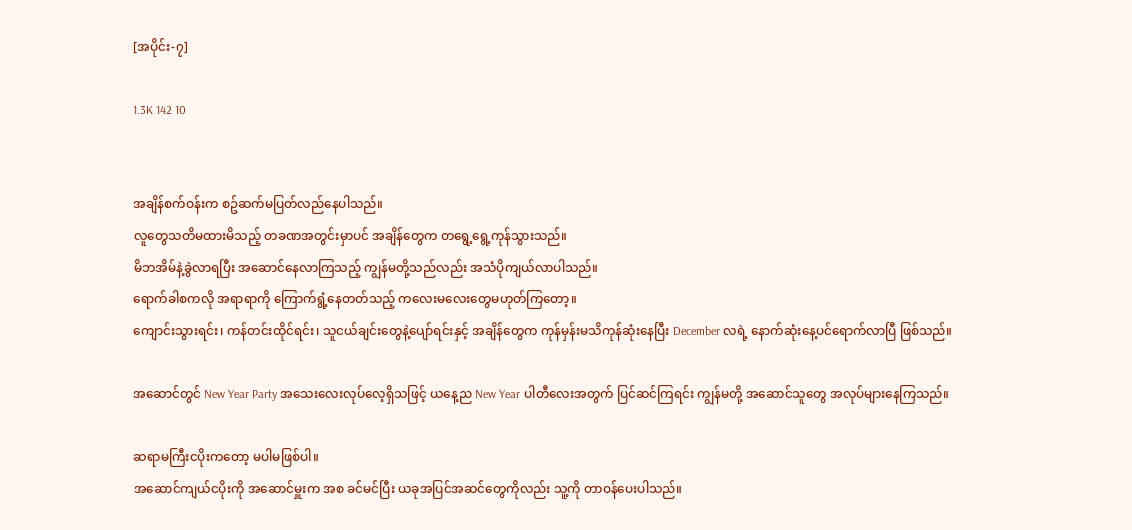[အပိုင်း-၇]

1.3K 142 10


အချိန်စက်ဝန်းက စဥ်ဆက်မပြတ်လည်နေပါသည်။
လူတွေသတိမထားမိသည့် တခဏအတွင်းမှာပင် အချိန်တွေက တရွေ့ရွေ့ကုန်သွားသည်။
မိဘအိမ်နဲ့ခွဲလာရပြီး အဆောင်နေလာကြသည့် ကျွန်မတို့သည်လည်း အသံပိုကျယ်လာပါသည်။
ရောက်ခါစကလို အရာရာကို ကြောက်ရွံ့နေတတ်သည့် ကလေးမလေးတွေမဟုတ်ကြတော့။
ကျောင်းသွားရင်း၊ ကန်တင်းထိုင်ရင်း၊ သူငယ်ချင်းတွေနဲ့ပျော်ရင်းနှင့် အချိန်တွေက ကုန်မှန်းမသိကုန်ဆုံးနေပြီး December လရဲ့ နောက်ဆုံးနေ့ပင်ရောက်လာပြီ ဖြစ်သည်။

အဆောင်တွင် New Year Party အသေးလေးလုပ်လေ့ရှိသဖြင့် ယနေ့ည New Year ပါတီလေးအတွက် ပြင်ဆင်ကြရင်း ကျွန်မတို့ အဆောင်သူတွေ အလုပ်များနေကြသည်။

ဆရာမကြီးငပိုးကတော့ မပါမဖြစ်ပါ။
အဆောင်ကျယ်ငပိုးကို အဆောင်မှူးက အစ ခင်မင်ပြီး ယခုအပြင်အဆင်တွေကိုလည်း သူ့ကို တာဝန်ပေးပါသည်။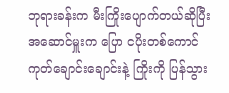ဘုရားခန်းက မီးကြိုးပျောက်တယ်ဆိုပြီး အဆောင်မှူးက ပြော ငပိုးတစ်ကောင် ကုတ်ချောင်းချောင်းနဲ့ ကြိုးကို ပြန်သွား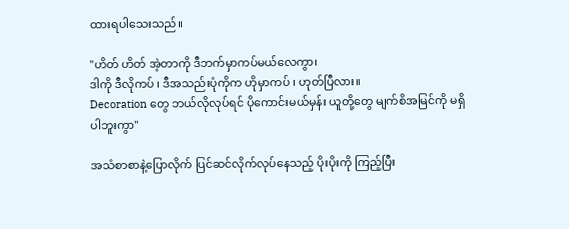ထားရပါသေးသည်။

"ဟိတ် ဟိတ် အဲ့တာကို ဒီဘက်မှာကပ်မယ်လေကွာ၊
ဒါကို ဒီလိုကပ် ၊ ဒီအသည်းပုံကိုက ဟိုမှာကပ် ၊ ဟုတ်ပြီလား။
Decoration တွေ ဘယ်လိုလုပ်ရင် ပိုကောင်းမယ်မှန်း ယူတို့တွေ မျက်စိအမြင်ကို မရှိပါဘူးကွာ"

အသံစာစာနဲ့ပြောလိုက် ပြင်ဆင်လိုက်လုပ်နေသည့် ပိုးပိုးကို ကြည့်ပြီး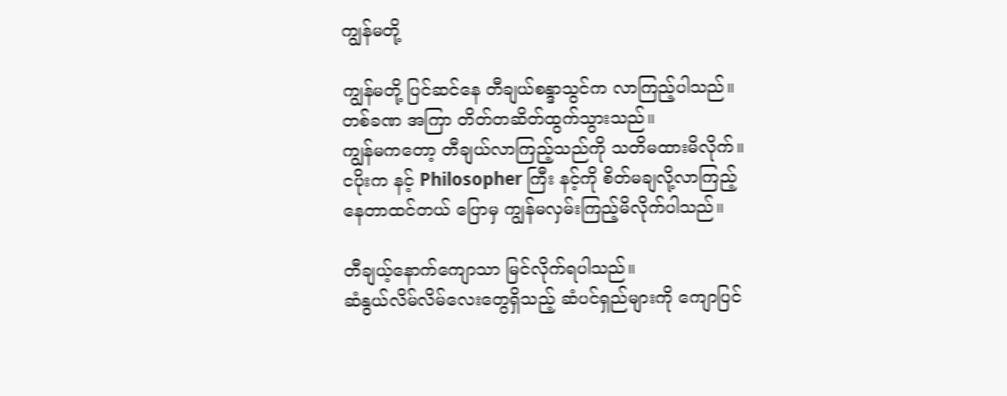ကျွန်မတို့

ကျွန်မတို့ ပြင်ဆင်နေ တီချယ်စန္ဒာသွင်က လာကြည့်ပါသည်။
တစ်ခဏ အကြာ တိတ်တဆိတ်ထွက်သွားသည်။
ကျွန်မကတော့ တီချယ်လာကြည့်သည်ကို သတိမထားမိလိုက်။
ငပိုးက နင့် Philosopher ကြီး နင့်ကို စိတ်မချလို့လာကြည့်နေတာထင်တယ် ပြောမှ ကျွန်မလှမ်းကြည့်မိလိုက်ပါသည်။

တီချယ့်နောက်ကျောသာ မြင်လိုက်ရပါသည်။
ဆံနွယ်လိမ်လိမ်လေးတွေရှိသည့် ဆံပင်ရှည်များကို ကျောပြင်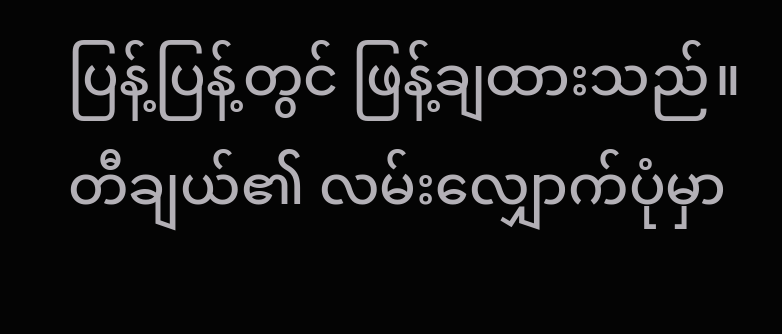ပြန့်ပြန့်တွင် ဖြန့်ချထားသည်။
တီချယ်၏ လမ်းလျှောက်ပုံမှာ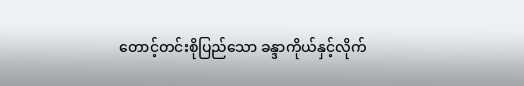တောင့်တင်းစိုပြည်သော ခန္ဒာကိုယ်နှင့်လိုက်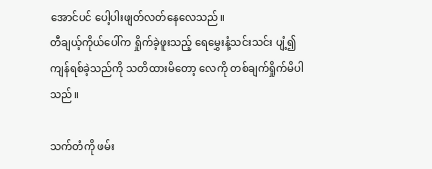အောင်ပင် ပေါ့ပါးဖျတ်လတ်နေလေသည်။
တီချယ့်ကိုယ်ပေါ်က ရှိုက်ခဲ့ဖူးသည့် ရေမွှေးနံ့သင်းသင်း ပျံ့၍ ကျန်ရစ်ခဲ့သည်ကို သတိထားမိတော့ လေကို တစ်ချက်ရှိုက်မိပါသည်။

သက်တံကို ဖမ်း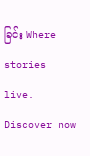ခြင်း Where stories live. Discover now